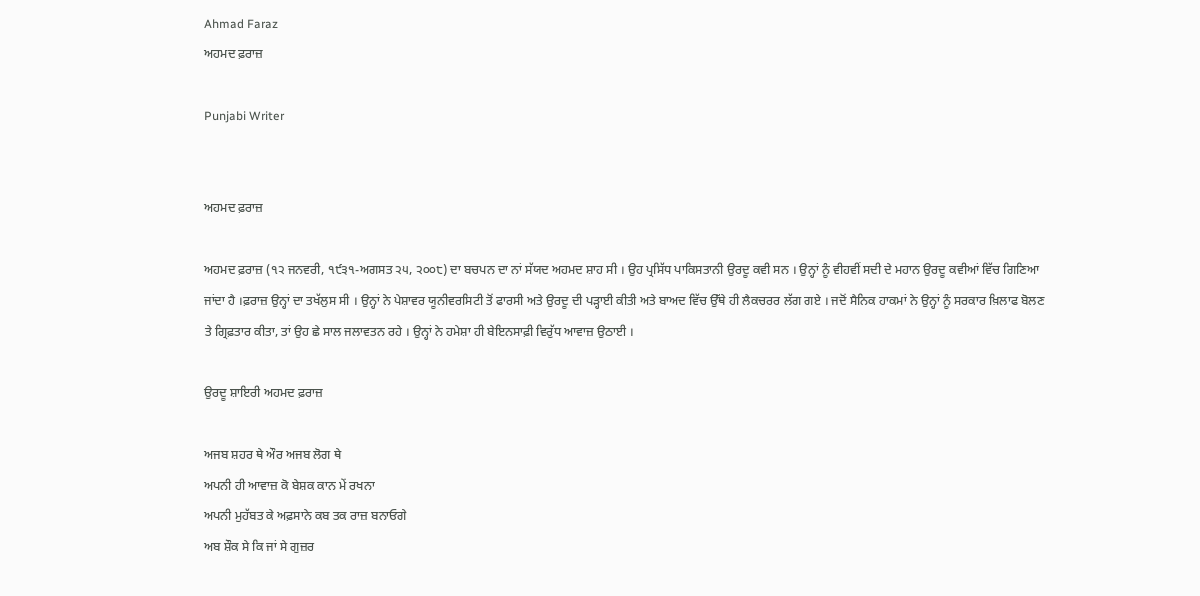Ahmad Faraz
ਅਹਮਦ ਫ਼ਰਾਜ਼

Punjabi Writer


ਅਹਮਦ ਫ਼ਰਾਜ਼

ਅਹਮਦ ਫ਼ਰਾਜ਼ (੧੨ ਜਨਵਰੀ, ੧੯੩੧-ਅਗਸਤ ੨੫, ੨੦੦੮) ਦਾ ਬਚਪਨ ਦਾ ਨਾਂ ਸੱਯਦ ਅਹਮਦ ਸ਼ਾਹ ਸੀ । ਉਹ ਪ੍ਰਸਿੱਧ ਪਾਕਿਸਤਾਨੀ ਉਰਦੂ ਕਵੀ ਸਨ । ਉਨ੍ਹਾਂ ਨੂੰ ਵੀਹਵੀਂ ਸਦੀ ਦੇ ਮਹਾਨ ਉਰਦੂ ਕਵੀਆਂ ਵਿੱਚ ਗਿਣਿਆ ਜਾਂਦਾ ਹੈ ।ਫ਼ਰਾਜ਼ ਉਨ੍ਹਾਂ ਦਾ ਤਖੱਲੁਸ ਸੀ । ਉਨ੍ਹਾਂ ਨੇ ਪੇਸ਼ਾਵਰ ਯੂਨੀਵਰਸਿਟੀ ਤੋਂ ਫਾਰਸੀ ਅਤੇ ਉਰਦੂ ਦੀ ਪੜ੍ਹਾਈ ਕੀਤੀ ਅਤੇ ਬਾਅਦ ਵਿੱਚ ਉੱਥੇ ਹੀ ਲੈਕਚਰਰ ਲੱਗ ਗਏ । ਜਦੋਂ ਸੈਨਿਕ ਹਾਕਮਾਂ ਨੇ ਉਨ੍ਹਾਂ ਨੂੰ ਸਰਕਾਰ ਖ਼ਿਲਾਫ ਬੋਲਣ ਤੇ ਗ੍ਰਿਫ਼ਤਾਰ ਕੀਤਾ, ਤਾਂ ਉਹ ਛੇ ਸਾਲ ਜਲਾਵਤਨ ਰਹੇ । ਉਨ੍ਹਾਂ ਨੇ ਹਮੇਸ਼ਾ ਹੀ ਬੇਇਨਸਾਫ਼ੀ ਵਿਰੁੱਧ ਆਵਾਜ਼ ਉਠਾਈ ।

ਉਰਦੂ ਸ਼ਾਇਰੀ ਅਹਮਦ ਫ਼ਰਾਜ਼

ਅਜਬ ਸ਼ਹਰ ਥੇ ਔਰ ਅਜਬ ਲੋਗ ਥੇ
ਅਪਨੀ ਹੀ ਆਵਾਜ਼ ਕੋ ਬੇਸ਼ਕ ਕਾਨ ਮੇਂ ਰਖਨਾ
ਅਪਨੀ ਮੁਹੱਬਤ ਕੇ ਅਫ਼ਸਾਨੇ ਕਬ ਤਕ ਰਾਜ਼ ਬਨਾਓਗੇ
ਅਬ ਸ਼ੌਕ ਸੇ ਕਿ ਜਾਂ ਸੇ ਗੁਜ਼ਰ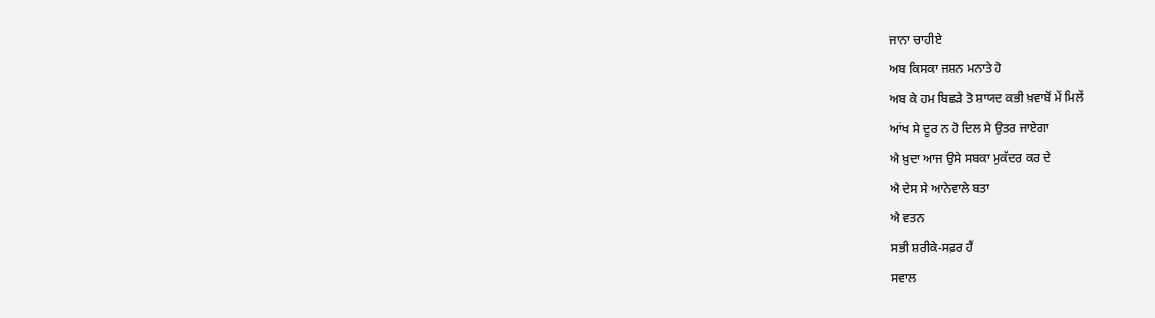ਜਾਨਾ ਚਾਹੀਏ
ਅਬ ਕਿਸਕਾ ਜਸ਼ਨ ਮਨਾਤੇ ਹੋ
ਅਬ ਕੇ ਹਮ ਬਿਛੜੇ ਤੋ ਸ਼ਾਯਦ ਕਭੀ ਖ਼ਵਾਬੋਂ ਮੇਂ ਮਿਲੇਂ
ਆਂਖ ਸੇ ਦੂਰ ਨ ਹੋ ਦਿਲ ਸੇ ਉਤਰ ਜਾਏਗਾ
ਐ ਖ਼ੁਦਾ ਆਜ ਉਸੇ ਸਬਕਾ ਮੁਕੱਦਰ ਕਰ ਦੇ
ਐ ਦੇਸ ਸੇ ਆਨੇਵਾਲੇ ਬਤਾ
ਐ ਵਤਨ
ਸਭੀ ਸ਼ਰੀਕੇ-ਸਫ਼ਰ ਹੈਂ
ਸਵਾਲ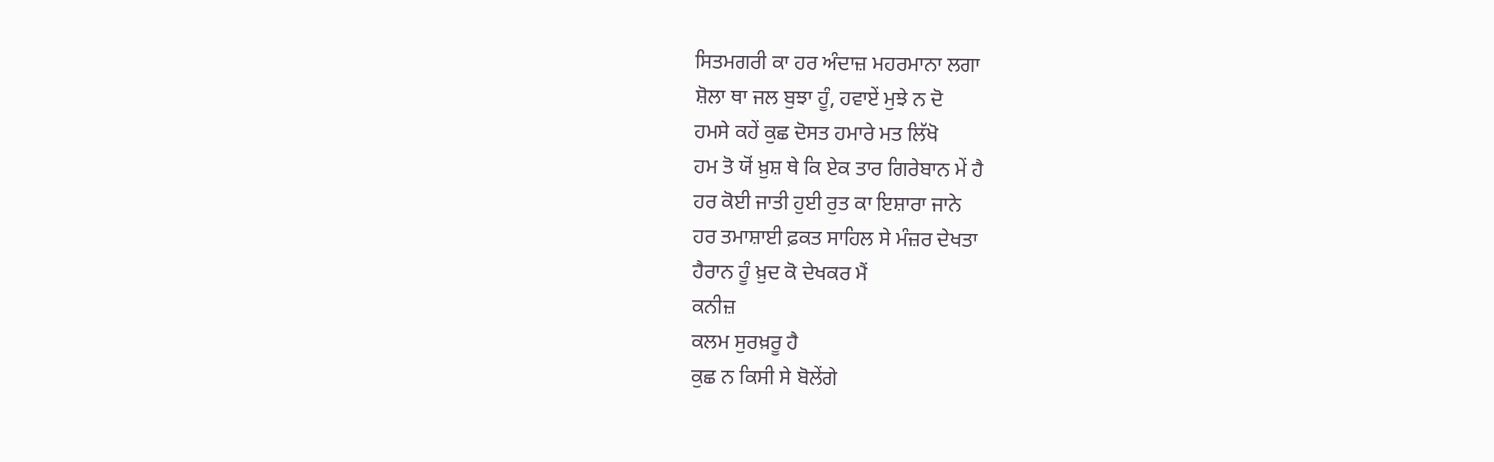ਸਿਤਮਗਰੀ ਕਾ ਹਰ ਅੰਦਾਜ਼ ਮਹਰਮਾਨਾ ਲਗਾ
ਸ਼ੋਲਾ ਥਾ ਜਲ ਬੁਝਾ ਹੂੰ, ਹਵਾਏਂ ਮੁਝੇ ਨ ਦੋ
ਹਮਸੇ ਕਹੇਂ ਕੁਛ ਦੋਸਤ ਹਮਾਰੇ ਮਤ ਲਿੱਖੋ
ਹਮ ਤੋ ਯੋਂ ਖ਼ੁਸ਼ ਥੇ ਕਿ ਏਕ ਤਾਰ ਗਿਰੇਬਾਨ ਮੇਂ ਹੈ
ਹਰ ਕੋਈ ਜਾਤੀ ਹੁਈ ਰੁਤ ਕਾ ਇਸ਼ਾਰਾ ਜਾਨੇ
ਹਰ ਤਮਾਸ਼ਾਈ ਫ਼ਕਤ ਸਾਹਿਲ ਸੇ ਮੰਜ਼ਰ ਦੇਖਤਾ
ਹੈਰਾਨ ਹੂੰ ਖ਼ੁਦ ਕੋ ਦੇਖਕਰ ਮੈਂ
ਕਨੀਜ਼
ਕਲਮ ਸੁਰਖ਼ਰੂ ਹੈ
ਕੁਛ ਨ ਕਿਸੀ ਸੇ ਬੋਲੇਂਗੇ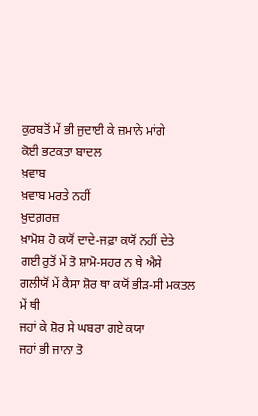ਕੁਰਬਤੋਂ ਮੇਂ ਭੀ ਜੁਦਾਈ ਕੇ ਜ਼ਮਾਨੇ ਮਾਂਗੇ
ਕੋਈ ਭਟਕਤਾ ਬਾਦਲ
ਖ਼ਵਾਬ
ਖ਼ਵਾਬ ਮਰਤੇ ਨਹੀਂ
ਖ਼ੁਦਗ਼ਰਜ਼
ਖ਼ਾਮੋਸ਼ ਹੋ ਕਯੋਂ ਦਾਦੇ-ਜਫ਼ਾ ਕਯੋਂ ਨਹੀਂ ਦੇਤੇ
ਗਈ ਰੁਤੋਂ ਮੇਂ ਤੋ ਸ਼ਾਮੋ-ਸਹਰ ਨ ਥੇ ਐਸੇ
ਗਲੀਯੋਂ ਮੇਂ ਕੈਸਾ ਸ਼ੋਰ ਥਾ ਕਯੋਂ ਭੀੜ-ਸੀ ਮਕਤਲ ਮੇਂ ਥੀ
ਜਹਾਂ ਕੇ ਸ਼ੋਰ ਸੇ ਘਬਰਾ ਗਏ ਕਯਾ
ਜਹਾਂ ਭੀ ਜਾਨਾ ਤੋ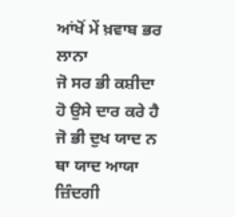ਆਂਖੋਂ ਮੇਂ ਖ਼ਵਾਬ ਭਰ ਲਾਨਾ
ਜੋ ਸਰ ਭੀ ਕਸ਼ੀਦਾ ਹੋ ਉਸੇ ਦਾਰ ਕਰੇ ਹੈ
ਜੋ ਭੀ ਦੁਖ ਯਾਦ ਨ ਥਾ ਯਾਦ ਆਯਾ
ਜ਼ਿੰਦਗੀ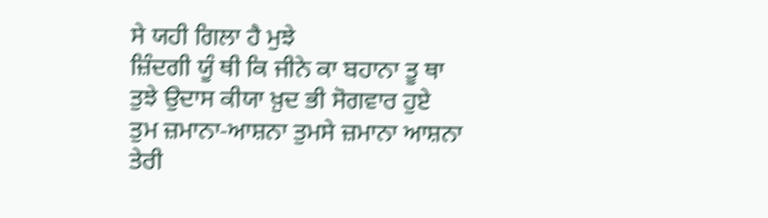ਸੇ ਯਹੀ ਗਿਲਾ ਹੈ ਮੁਝੇ
ਜ਼ਿੰਦਗੀ ਯੂੰ ਥੀ ਕਿ ਜੀਨੇ ਕਾ ਬਹਾਨਾ ਤੂ ਥਾ
ਤੁਝੇ ਉਦਾਸ ਕੀਯਾ ਖ਼ੁਦ ਭੀ ਸੋਗਵਾਰ ਹੁਏ
ਤੁਮ ਜ਼ਮਾਨਾ-ਆਸ਼ਨਾ ਤੁਮਸੇ ਜ਼ਮਾਨਾ ਆਸ਼ਨਾ
ਤੇਰੀ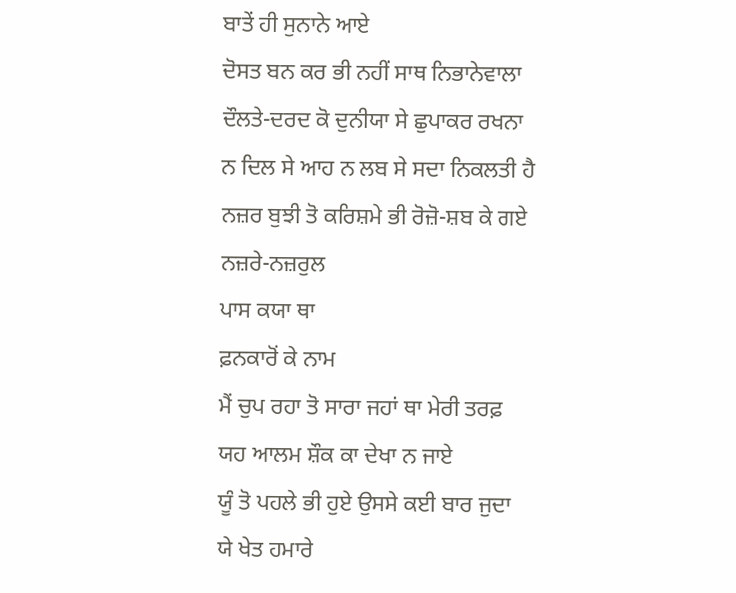ਬਾਤੇਂ ਹੀ ਸੁਨਾਨੇ ਆਏ
ਦੋਸਤ ਬਨ ਕਰ ਭੀ ਨਹੀਂ ਸਾਥ ਨਿਭਾਨੇਵਾਲਾ
ਦੌਲਤੇ-ਦਰਦ ਕੋ ਦੁਨੀਯਾ ਸੇ ਛੁਪਾਕਰ ਰਖਨਾ
ਨ ਦਿਲ ਸੇ ਆਹ ਨ ਲਬ ਸੇ ਸਦਾ ਨਿਕਲਤੀ ਹੈ
ਨਜ਼ਰ ਬੁਝੀ ਤੋ ਕਰਿਸ਼ਮੇ ਭੀ ਰੋਜ਼ੋ-ਸ਼ਬ ਕੇ ਗਏ
ਨਜ਼ਰੇ-ਨਜ਼ਰੁਲ
ਪਾਸ ਕਯਾ ਥਾ
ਫ਼ਨਕਾਰੋਂ ਕੇ ਨਾਮ
ਮੈਂ ਚੁਪ ਰਹਾ ਤੋ ਸਾਰਾ ਜਹਾਂ ਥਾ ਮੇਰੀ ਤਰਫ਼
ਯਹ ਆਲਮ ਸ਼ੌਕ ਕਾ ਦੇਖਾ ਨ ਜਾਏ
ਯੂੰ ਤੋ ਪਹਲੇ ਭੀ ਹੁਏ ਉਸਸੇ ਕਈ ਬਾਰ ਜੁਦਾ
ਯੇ ਖੇਤ ਹਮਾਰੇ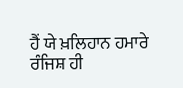ਹੈਂ ਯੇ ਖ਼ਲਿਹਾਨ ਹਮਾਰੇ
ਰੰਜਿਸ਼ ਹੀ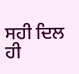ਸਹੀ ਦਿਲ ਹੀ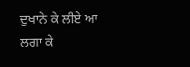ਦੁਖਾਨੇ ਕੇ ਲੀਏ ਆ
ਲਗਾ ਕੇ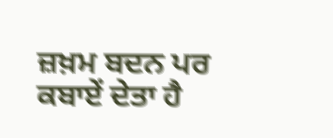ਜ਼ਖ਼ਮ ਬਦਨ ਪਰ ਕਬਾਏਂ ਦੇਤਾ ਹੈ